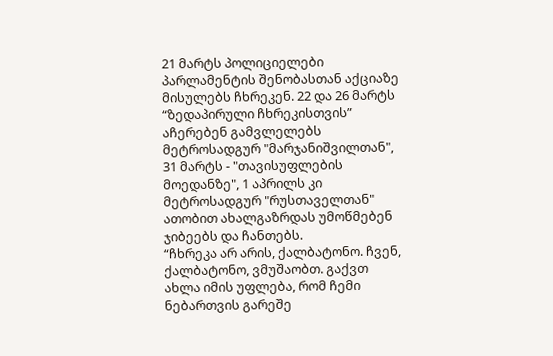21 მარტს პოლიციელები პარლამენტის შენობასთან აქციაზე მისულებს ჩხრეკენ. 22 და 26 მარტს “ზედაპირული ჩხრეკისთვის” აჩერებენ გამვლელებს მეტროსადგურ "მარჯანიშვილთან", 31 მარტს - "თავისუფლების მოედანზე", 1 აპრილს კი მეტროსადგურ "რუსთაველთან" ათობით ახალგაზრდას უმოწმებენ ჯიბეებს და ჩანთებს.
“ჩხრეკა არ არის, ქალბატონო. ჩვენ, ქალბატონო, ვმუშაობთ. გაქვთ ახლა იმის უფლება, რომ ჩემი ნებართვის გარეშე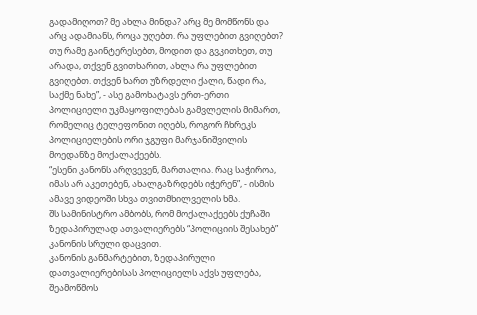გადამიღოთ? მე ახლა მინდა? არც მე მომწონს და არც ადამიანს, როცა უღებთ. რა უფლებით გვიღებთ? თუ რამე გაინტერესებთ, მოდით და გვკითხეთ, თუ არადა, თქვენ გვითხარით, ახლა რა უფლებით გვიღებთ. თქვენ ხართ უზრდელი ქალი, წადი რა, საქმე ნახე”, - ასე გამოხატავს ერთ-ერთი პოლიციელი უკმაყოფილებას გამვლელის მიმართ, რომელიც ტელეფონით იღებს, როგორ ჩხრეკს პოლიციელების ორი ჯგუფი მარჯანიშვილის მოედანზე მოქალაქეებს.
“ესენი კანონს არღვევენ, მართალია. რაც საჭიროა, იმას არ აკეთებენ, ახალგაზრდებს იჭერენ”, - ისმის ამავე ვიდეოში სხვა თვითმხილველის ხმა.
შს სამინისტრო ამბობს, რომ მოქალაქეებს ქუჩაში ზედაპირულად ათვალიერებს “პოლიციის შესახებ” კანონის სრული დაცვით.
კანონის განმარტებით, ზედაპირული დათვალიერებისას პოლიციელს აქვს უფლება, შეამოწმოს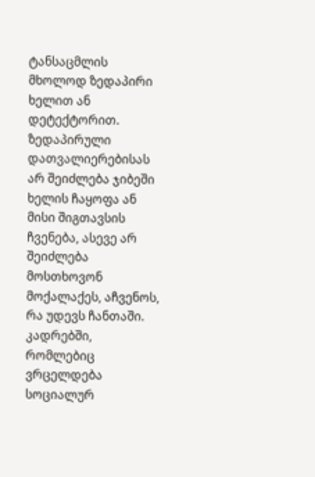ტანსაცმლის მხოლოდ ზედაპირი ხელით ან დეტექტორით. ზედაპირული დათვალიერებისას არ შეიძლება ჯიბეში ხელის ჩაყოფა ან მისი შიგთავსის ჩვენება, ასევე არ შეიძლება მოსთხოვონ მოქალაქეს, აჩვენოს, რა უდევს ჩანთაში.
კადრებში, რომლებიც ვრცელდება სოციალურ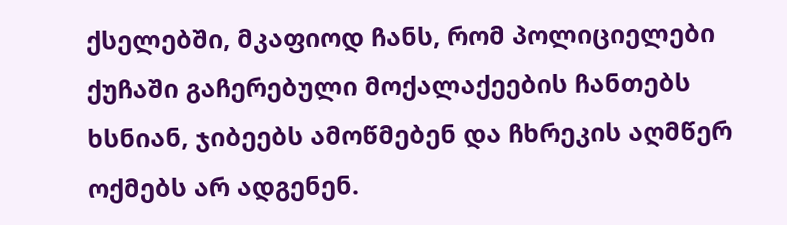ქსელებში, მკაფიოდ ჩანს, რომ პოლიციელები ქუჩაში გაჩერებული მოქალაქეების ჩანთებს ხსნიან, ჯიბეებს ამოწმებენ და ჩხრეკის აღმწერ ოქმებს არ ადგენენ.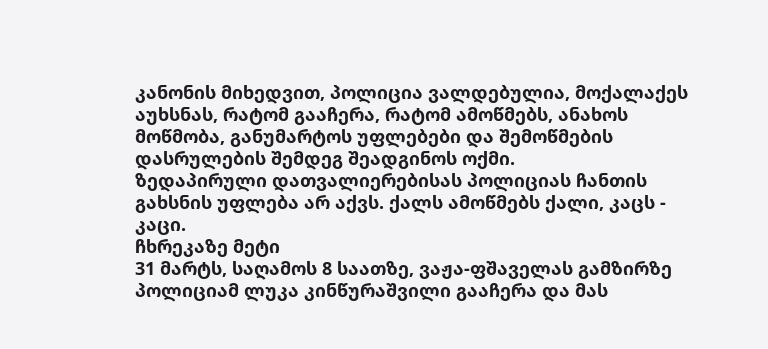კანონის მიხედვით, პოლიცია ვალდებულია, მოქალაქეს აუხსნას, რატომ გააჩერა, რატომ ამოწმებს, ანახოს მოწმობა, განუმარტოს უფლებები და შემოწმების დასრულების შემდეგ შეადგინოს ოქმი.
ზედაპირული დათვალიერებისას პოლიციას ჩანთის გახსნის უფლება არ აქვს. ქალს ამოწმებს ქალი, კაცს - კაცი.
ჩხრეკაზე მეტი
31 მარტს, საღამოს 8 საათზე, ვაჟა-ფშაველას გამზირზე პოლიციამ ლუკა კინწურაშვილი გააჩერა და მას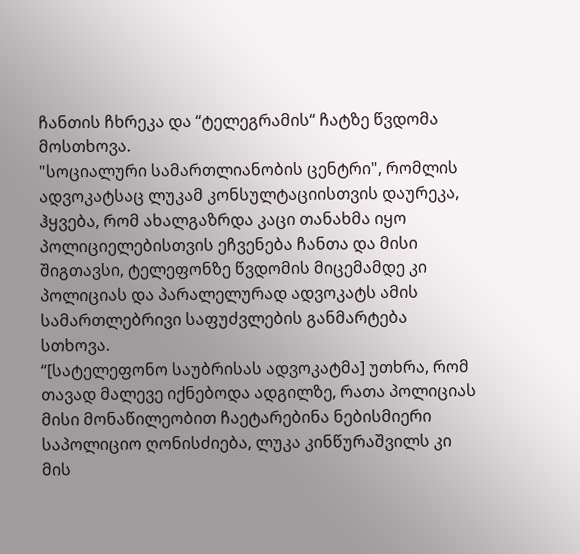ჩანთის ჩხრეკა და “ტელეგრამის“ ჩატზე წვდომა მოსთხოვა.
"სოციალური სამართლიანობის ცენტრი", რომლის ადვოკატსაც ლუკამ კონსულტაციისთვის დაურეკა, ჰყვება, რომ ახალგაზრდა კაცი თანახმა იყო პოლიციელებისთვის ეჩვენება ჩანთა და მისი შიგთავსი, ტელეფონზე წვდომის მიცემამდე კი პოლიციას და პარალელურად ადვოკატს ამის სამართლებრივი საფუძვლების განმარტება სთხოვა.
“[სატელეფონო საუბრისას ადვოკატმა] უთხრა, რომ თავად მალევე იქნებოდა ადგილზე, რათა პოლიციას მისი მონაწილეობით ჩაეტარებინა ნებისმიერი საპოლიციო ღონისძიება, ლუკა კინწურაშვილს კი მის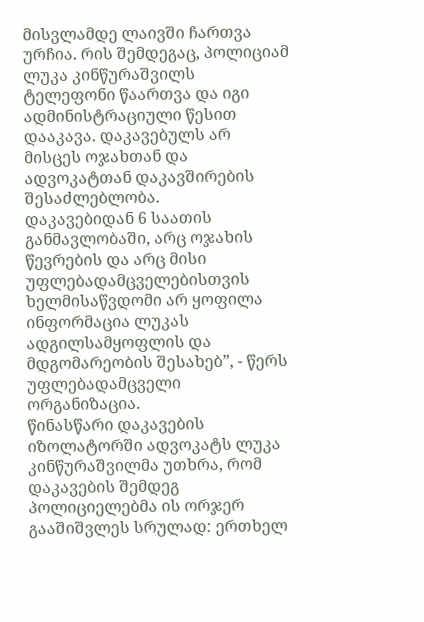მისვლამდე ლაივში ჩართვა ურჩია. რის შემდეგაც, პოლიციამ ლუკა კინწურაშვილს ტელეფონი წაართვა და იგი ადმინისტრაციული წესით დააკავა. დაკავებულს არ მისცეს ოჯახთან და ადვოკატთან დაკავშირების შესაძლებლობა.
დაკავებიდან 6 საათის განმავლობაში, არც ოჯახის წევრების და არც მისი უფლებადამცველებისთვის ხელმისაწვდომი არ ყოფილა ინფორმაცია ლუკას ადგილსამყოფლის და მდგომარეობის შესახებ”, - წერს უფლებადამცველი ორგანიზაცია.
წინასწარი დაკავების იზოლატორში ადვოკატს ლუკა კინწურაშვილმა უთხრა, რომ დაკავების შემდეგ პოლიციელებმა ის ორჯერ გააშიშვლეს სრულად: ერთხელ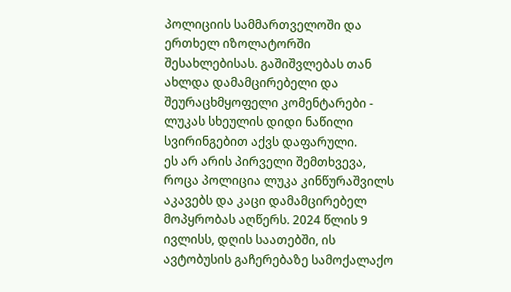პოლიციის სამმართველოში და ერთხელ იზოლატორში შესახლებისას. გაშიშვლებას თან ახლდა დამამცირებელი და შეურაცხმყოფელი კომენტარები - ლუკას სხეულის დიდი ნაწილი სვირინგებით აქვს დაფარული.
ეს არ არის პირველი შემთხვევა, როცა პოლიცია ლუკა კინწურაშვილს აკავებს და კაცი დამამცირებელ მოპყრობას აღწერს. 2024 წლის 9 ივლისს, დღის საათებში, ის ავტობუსის გაჩერებაზე სამოქალაქო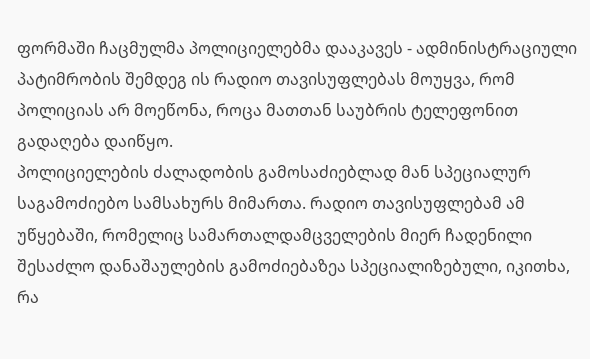ფორმაში ჩაცმულმა პოლიციელებმა დააკავეს - ადმინისტრაციული პატიმრობის შემდეგ ის რადიო თავისუფლებას მოუყვა, რომ პოლიციას არ მოეწონა, როცა მათთან საუბრის ტელეფონით გადაღება დაიწყო.
პოლიციელების ძალადობის გამოსაძიებლად მან სპეციალურ საგამოძიებო სამსახურს მიმართა. რადიო თავისუფლებამ ამ უწყებაში, რომელიც სამართალდამცველების მიერ ჩადენილი შესაძლო დანაშაულების გამოძიებაზეა სპეციალიზებული, იკითხა, რა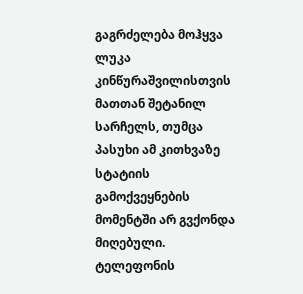გაგრძელება მოჰყვა ლუკა კინწურაშვილისთვის მათთან შეტანილ სარჩელს, თუმცა პასუხი ამ კითხვაზე სტატიის გამოქვეყნების მომენტში არ გვქონდა მიღებული.
ტელეფონის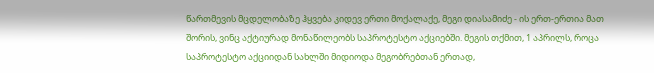წართმევის მცდელობაზე ჰყვება კიდევ ერთი მოქალაქე, მეგი დიასამიძე - ის ერთ-ერთია მათ შორის, ვინც აქტიურად მონაწილეობს საპროტესტო აქციებში. მეგის თქმით, 1 აპრილს, როცა საპროტესტო აქციიდან სახლში მიდიოდა მეგობრებთან ერთად,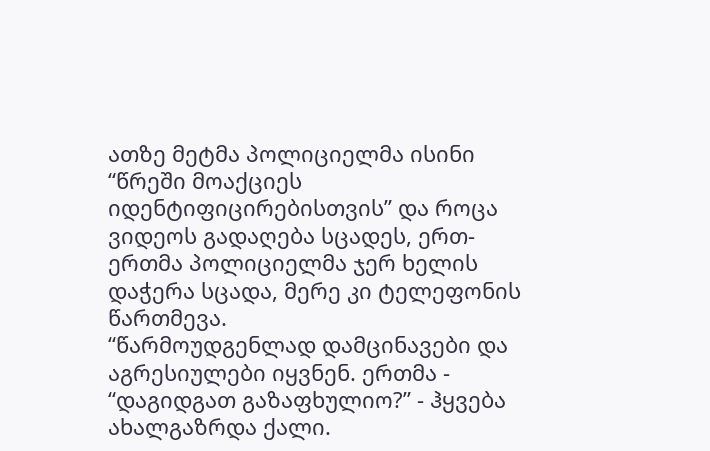ათზე მეტმა პოლიციელმა ისინი “წრეში მოაქციეს იდენტიფიცირებისთვის” და როცა ვიდეოს გადაღება სცადეს, ერთ-ერთმა პოლიციელმა ჯერ ხელის დაჭერა სცადა, მერე კი ტელეფონის წართმევა.
“წარმოუდგენლად დამცინავები და აგრესიულები იყვნენ. ერთმა - “დაგიდგათ გაზაფხულიო?” - ჰყვება ახალგაზრდა ქალი.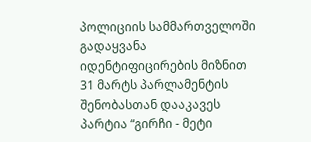პოლიციის სამმართველოში გადაყვანა იდენტიფიცირების მიზნით
31 მარტს პარლამენტის შენობასთან დააკავეს პარტია “გირჩი - მეტი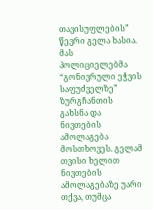თავისუფლების” წევრი გელა ხასია. მას პოლიციელებმა “გონივრული ეჭვის საფუძველზე” ზურგჩანთის გახსნა და ნივთების ამოლაგება მოსთხოვეს. გელამ თვისი ხელით ნივთების ამოლაგებაზე უარი თქვა, თუმცა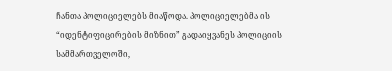ჩანთა პოლიციელებს მიაწოდა. პოლიციელებმა ის “იდენტიფიცირების მიზნით” გადაიყვანეს პოლიციის სამმართველოში,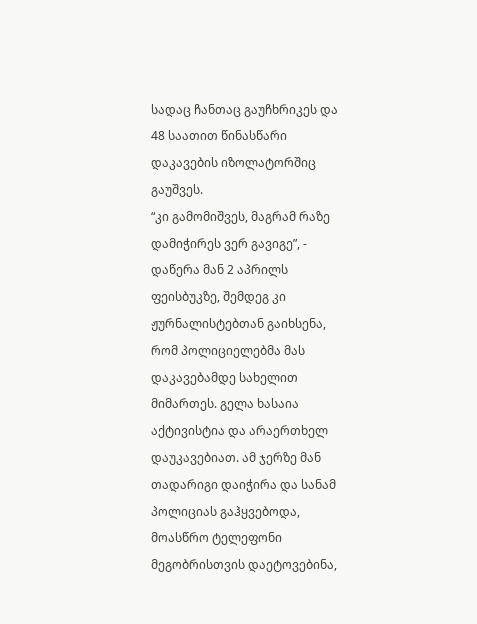სადაც ჩანთაც გაუჩხრიკეს და 48 საათით წინასწარი დაკავების იზოლატორშიც გაუშვეს.
“კი გამომიშვეს, მაგრამ რაზე დამიჭირეს ვერ გავიგე”, - დაწერა მან 2 აპრილს ფეისბუკზე, შემდეგ კი ჟურნალისტებთან გაიხსენა, რომ პოლიციელებმა მას დაკავებამდე სახელით მიმართეს. გელა ხასაია აქტივისტია და არაერთხელ დაუკავებიათ. ამ ჯერზე მან თადარიგი დაიჭირა და სანამ პოლიციას გაჰყვებოდა, მოასწრო ტელეფონი მეგობრისთვის დაეტოვებინა,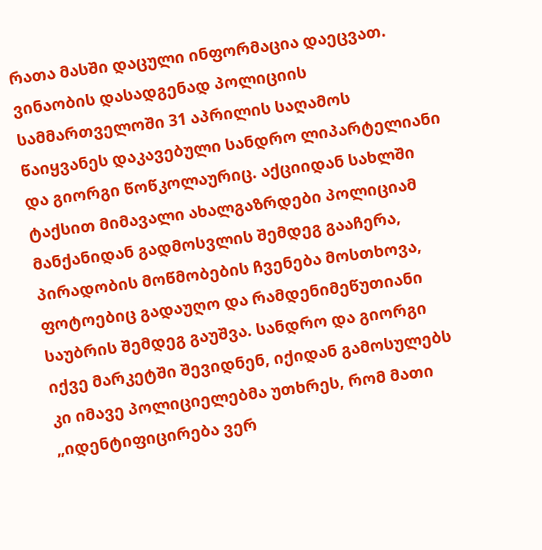რათა მასში დაცული ინფორმაცია დაეცვათ.
ვინაობის დასადგენად პოლიციის სამმართველოში 31 აპრილის საღამოს წაიყვანეს დაკავებული სანდრო ლიპარტელიანი და გიორგი წოწკოლაურიც. აქციიდან სახლში ტაქსით მიმავალი ახალგაზრდები პოლიციამ მანქანიდან გადმოსვლის შემდეგ გააჩერა, პირადობის მოწმობების ჩვენება მოსთხოვა, ფოტოებიც გადაუღო და რამდენიმეწუთიანი საუბრის შემდეგ გაუშვა. სანდრო და გიორგი იქვე მარკეტში შევიდნენ, იქიდან გამოსულებს კი იმავე პოლიციელებმა უთხრეს, რომ მათი „იდენტიფიცირება ვერ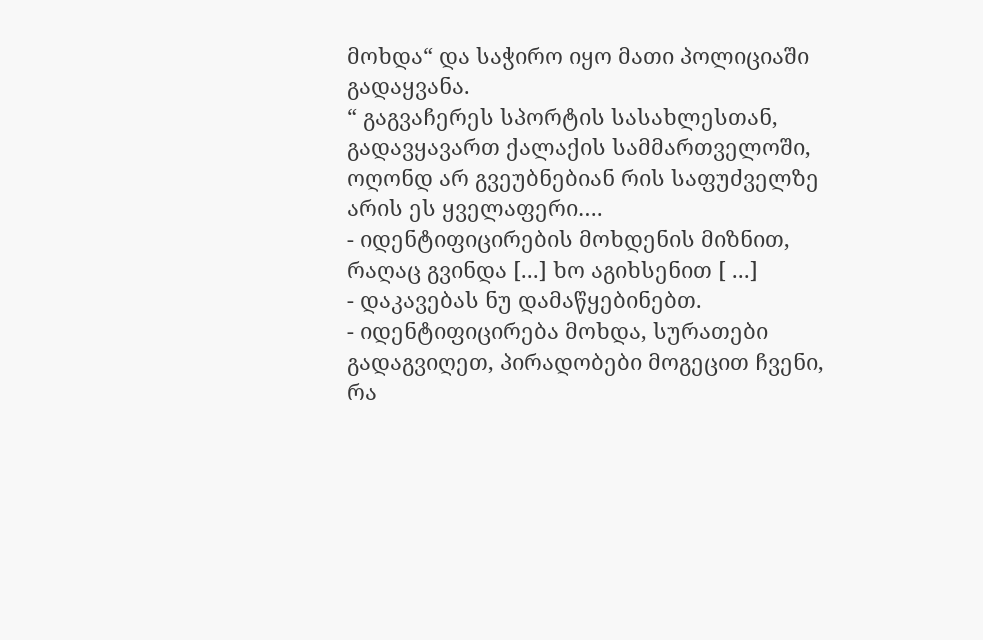მოხდა“ და საჭირო იყო მათი პოლიციაში გადაყვანა.
“ გაგვაჩერეს სპორტის სასახლესთან, გადავყავართ ქალაქის სამმართველოში, ოღონდ არ გვეუბნებიან რის საფუძველზე არის ეს ყველაფერი….
- იდენტიფიცირების მოხდენის მიზნით, რაღაც გვინდა [...] ხო აგიხსენით [ ...]
- დაკავებას ნუ დამაწყებინებთ.
- იდენტიფიცირება მოხდა, სურათები გადაგვიღეთ, პირადობები მოგეცით ჩვენი, რა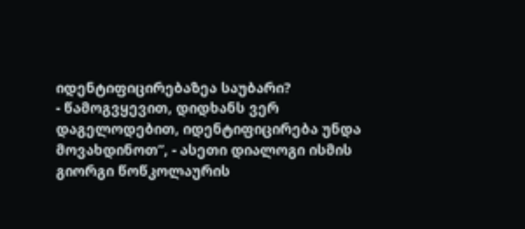იდენტიფიცირებაზეა საუბარი?
- წამოგვყევით, დიდხანს ვერ დაგელოდებით, იდენტიფიცირება უნდა მოვახდინოთ”, - ასეთი დიალოგი ისმის გიორგი წოწკოლაურის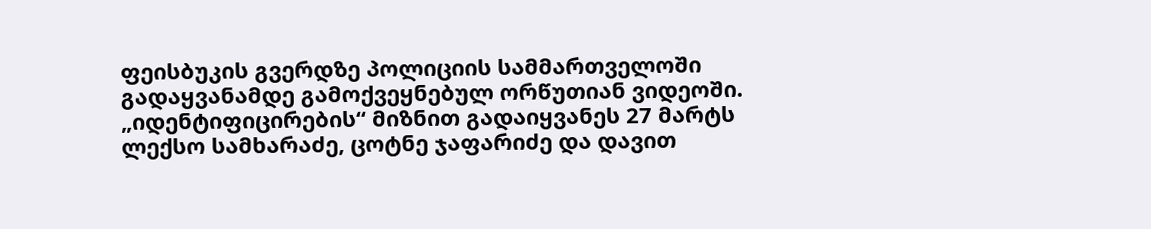ფეისბუკის გვერდზე პოლიციის სამმართველოში გადაყვანამდე გამოქვეყნებულ ორწუთიან ვიდეოში.
„იდენტიფიცირების“ მიზნით გადაიყვანეს 27 მარტს ლექსო სამხარაძე, ცოტნე ჯაფარიძე და დავით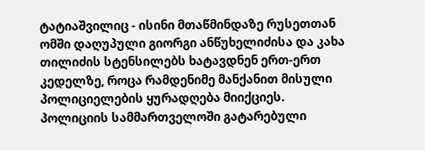ტატიაშვილიც - ისინი მთაწმინდაზე რუსეთთან ომში დაღუპული გიორგი ანწუხელიძისა და კახა თილიძის სტენსილებს ხატავდნენ ერთ-ერთ კედელზე, როცა რამდენიმე მანქანით მისული პოლიციელების ყურადღება მიიქციეს.
პოლიციის სამმართველოში გატარებული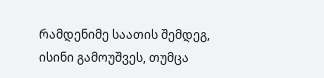რამდენიმე საათის შემდეგ, ისინი გამოუშვეს, თუმცა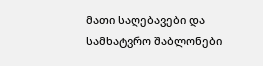მათი საღებავები და სამხატვრო შაბლონები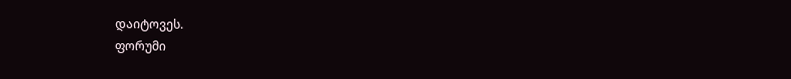დაიტოვეს.
ფორუმი